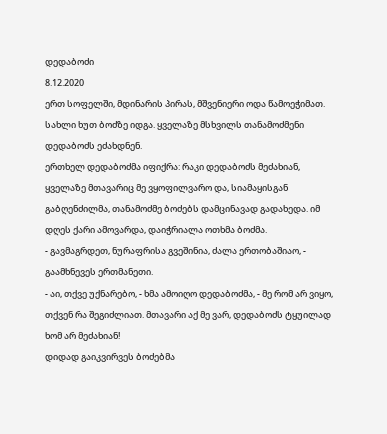დედაბოძი
8.12.2020
ერთ სოფელში, მდინარის პირას, მშვენიერი ოდა წამოეჭიმათ. სახლი ხუთ ბოძზე იდგა. ყველაზე მსხვილს თანამოძმენი დედაბოძს ეძახდნენ.
ერთხელ დედაბოძმა იფიქრა: რაკი დედაბოძს მეძახიან, ყველაზე მთავარიც მე ვყოფილვარო და, სიამაყისგან გაბღენძილმა, თანამოძმე ბოძებს დამცინავად გადახედა. იმ დღეს ქარი ამოვარდა, დაიჭრიალა ოთხმა ბოძმა.
- გავმაგრდეთ, ნურაფრისა გვეშინია, ძალა ერთობაშიაო, - გაამხნევეს ერთმანეთი.
- აი, თქვე უქნარებო, - ხმა ამოიღო დედაბოძმა, - მე რომ არ ვიყო, თქვენ რა შეგიძლიათ. მთავარი აქ მე ვარ, დედაბოძს ტყუილად ხომ არ მეძახიან!
დიდად გაიკვირვეს ბოძებმა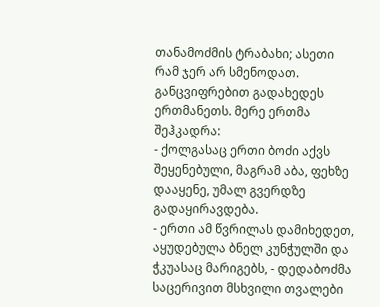თანამოძმის ტრაბახი; ასეთი რამ ჯერ არ სმენოდათ.
განცვიფრებით გადახედეს ერთმანეთს. მერე ერთმა შეჰკადრა:
- ქოლგასაც ერთი ბოძი აქვს შეყენებული, მაგრამ აბა, ფეხზე დააყენე, უმალ გვერდზე გადაყირავდება.
- ერთი ამ წვრილას დამიხედეთ, აყუდებულა ბნელ კუნჭულში და ჭკუასაც მარიგებს, - დედაბოძმა საცერივით მსხვილი თვალები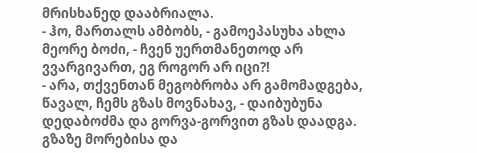მრისხანედ დააბრიალა.
- ჰო, მართალს ამბობს, - გამოეპასუხა ახლა მეორე ბოძი, - ჩვენ უერთმანეთოდ არ ვვარგივართ, ეგ როგორ არ იცი?!
- არა, თქვენთან მეგობრობა არ გამომადგება, წავალ, ჩემს გზას მოვნახავ, - დაიბუბუნა დედაბოძმა და გორვა-გორვით გზას დაადგა. გზაზე მორებისა და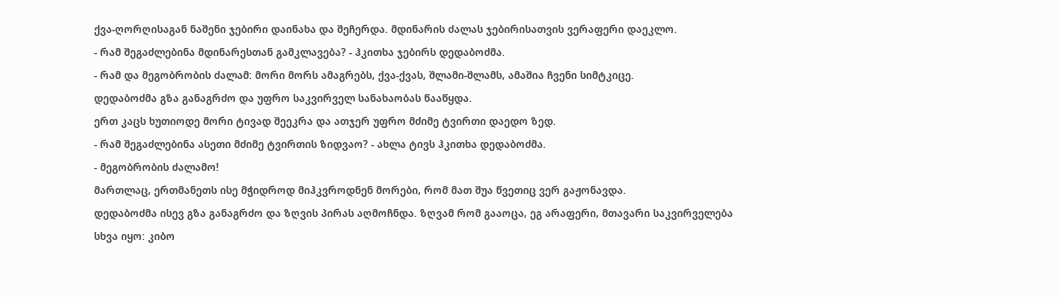ქვა-ღორღისაგან ნაშენი ჯებირი დაინახა და შეჩერდა. მდინარის ძალას ჯებირისათვის ვერაფერი დაეკლო.
- რამ შეგაძლებინა მდინარესთან გამკლავება? - ჰკითხა ჯებირს დედაბოძმა.
- რამ და მეგობრობის ძალამ: მორი მორს ამაგრებს, ქვა-ქვას, შლამი-შლამს, ამაშია ჩვენი სიმტკიცე.
დედაბოძმა გზა განაგრძო და უფრო საკვირველ სანახაობას წააწყდა.
ერთ კაცს ხუთიოდე მორი ტივად შეეკრა და ათჯერ უფრო მძიმე ტვირთი დაედო ზედ.
- რამ შეგაძლებინა ასეთი მძიმე ტვირთის ზიდვაო? - ახლა ტივს ჰკითხა დედაბოძმა.
- მეგობრობის ძალამო!
მართლაც, ერთმანეთს ისე მჭიდროდ მიჰკვროდნენ მორები, რომ მათ შუა წვეთიც ვერ გაჟონავდა.
დედაბოძმა ისევ გზა განაგრძო და ზღვის პირას აღმოჩნდა. ზღვამ რომ გააოცა, ეგ არაფერი, მთავარი საკვირველება სხვა იყო: კიბო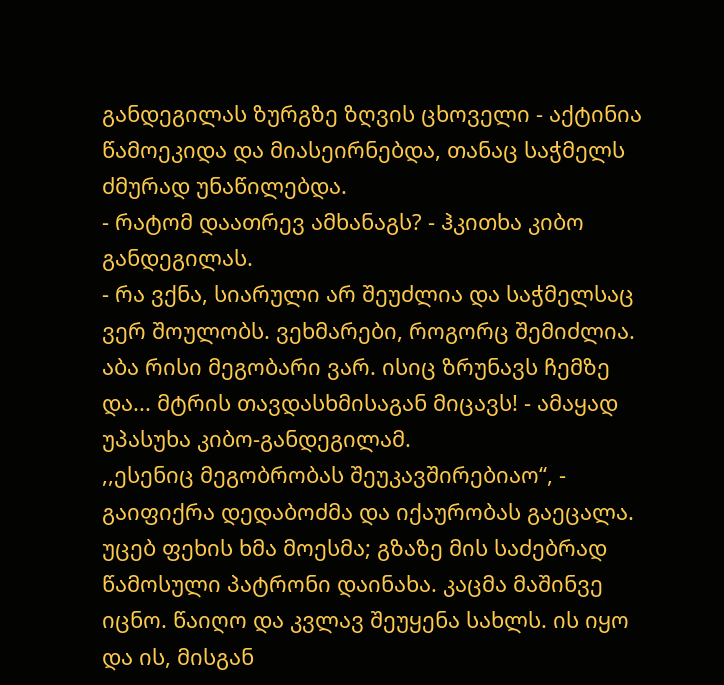განდეგილას ზურგზე ზღვის ცხოველი - აქტინია წამოეკიდა და მიასეირნებდა, თანაც საჭმელს ძმურად უნაწილებდა.
- რატომ დაათრევ ამხანაგს? - ჰკითხა კიბო განდეგილას.
- რა ვქნა, სიარული არ შეუძლია და საჭმელსაც ვერ შოულობს. ვეხმარები, როგორც შემიძლია. აბა რისი მეგობარი ვარ. ისიც ზრუნავს ჩემზე და... მტრის თავდასხმისაგან მიცავს! - ამაყად უპასუხა კიბო-განდეგილამ.
,,ესენიც მეგობრობას შეუკავშირებიაო“, - გაიფიქრა დედაბოძმა და იქაურობას გაეცალა.
უცებ ფეხის ხმა მოესმა; გზაზე მის საძებრად წამოსული პატრონი დაინახა. კაცმა მაშინვე იცნო. წაიღო და კვლავ შეუყენა სახლს. ის იყო და ის, მისგან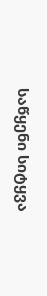საწყენი სიტყვა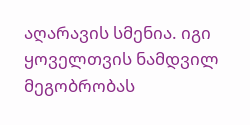აღარავის სმენია. იგი ყოველთვის ნამდვილ მეგობრობას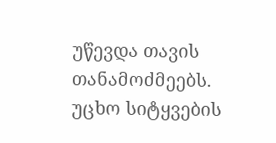უწევდა თავის თანამოძმეებს.
უცხო სიტყვების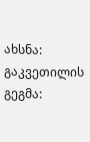ახსნა:
გაკვეთილის გეგმა: